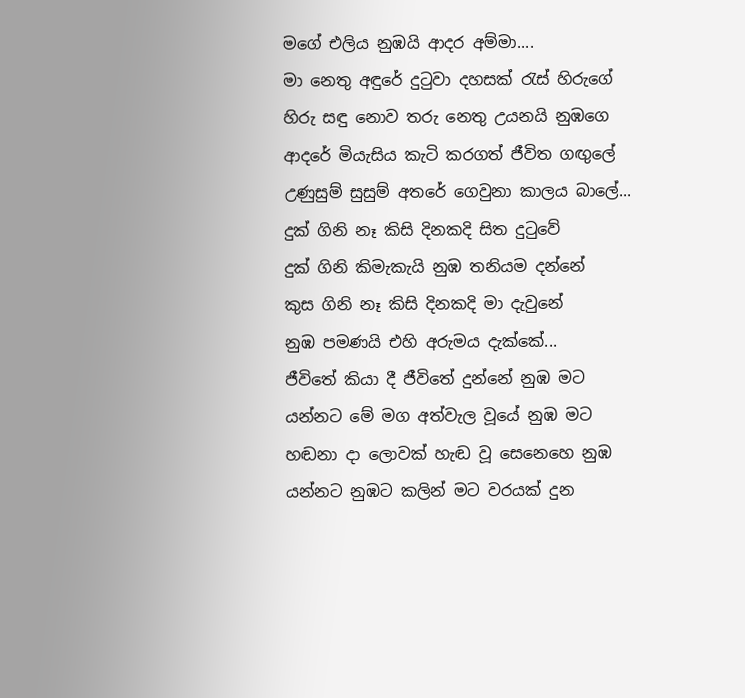මගේ එලිය නුඹයි ආදර අම්මා....
මා නෙතු අඳුරේ දුටුවා දහසක් රැස් හිරුගේ
හිරු සඳු නොව තරු නෙතු උයනයි නුඹගෙ
ආදරේ මියැසිය කැටි කරගත් ජීවිත ගඟුලේ
උණුසුම් සුසුම් අතරේ ගෙවුනා කාලය බාලේ...
දුක් ගිනි නෑ කිසි දිනකදි සිත දුටුවේ
දුක් ගිනි කිමැකැයි නුඹ තනියම දන්නේ
කුස ගිනි නෑ කිසි දිනකදි මා දැවුනේ
නුඹ පමණයි එහි අරුමය දැක්කේ...
ජීවිතේ කියා දී ජීවිතේ දුන්නේ නුඹ මට
යන්නට මේ මග අත්වැල වූයේ නුඹ මට
හඬනා දා ලොවක් හැඬ වූ සෙනෙහෙ නුඹ
යන්නට නුඹට කලින් මට වරයක් දුන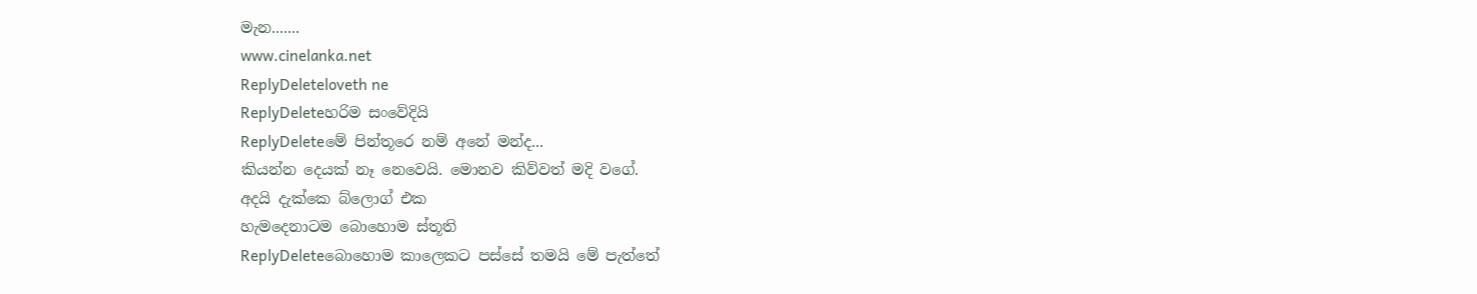මැන.......
www.cinelanka.net
ReplyDeleteloveth ne
ReplyDeleteහරිම සංවේදියි
ReplyDeleteමේ පින්තූරෙ නම් අනේ මන්ද...
කියන්න දෙයක් නෑ නෙවෙයි. මොනව කිව්වත් මදි වගේ.
අදයි දැක්කෙ බ්ලොග් එක
හැමදෙනාටම බොහොම ස්තූති
ReplyDeleteබොහොම කාලෙකට පස්සේ තමයි මේ පැත්තේ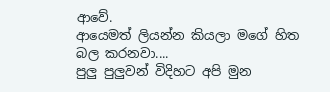ආවේ.
ආයෙමත් ලියන්න කියලා මගේ හිත බල කරනවා....
පුලු පුලුවන් විදිහට අපි මුන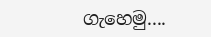ගැහෙමු....